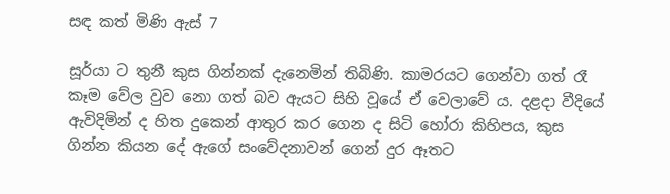සඳ කත් මිණි ඇස් 7

සූර්යා ට තුනී කුස ගින්නක් දැනෙමින් තිබිණි. කාමරයට ගෙන්වා ගත් රෑ කෑම වේල වුව නො ගත් බව ඇයට සිහි වූයේ ඒ වෙලාවේ ය. දළදා වීදියේ ඇවිදිමින් ද හිත දුකෙන් ආතුර කර ගෙන ද සිටි හෝරා කිහිපය, කුස ගින්න කියන දේ ඇගේ සංවේදනාවන් ගෙන් දුර ඈතට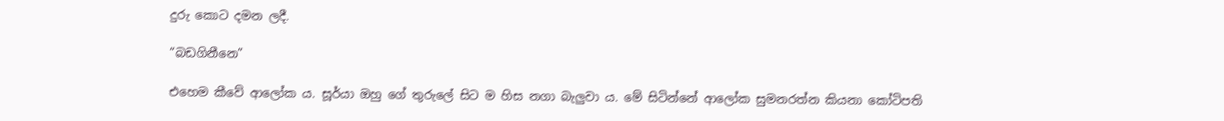දුරු කොට දමන ලදී.

“බඩගිනීනෙ”

එහෙම කීවේ ආලෝක ය. සූර්යා ඔහු ගේ තුරුලේ සිට ම හිස නගා බැලුවා ය. මේ සිටින්නේ ආලෝක සුමනරත්න කියනා කෝටිපති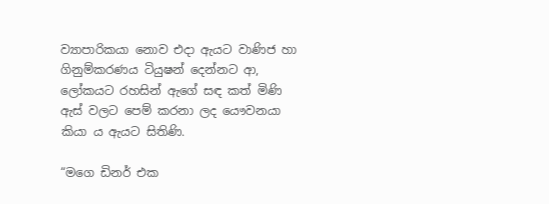ව්‍යාපාරිකයා නොව එදා ඇයට වාණිජ හා ගිනුම්කරණය ටියුෂන් දෙන්නට ආ, ලෝකයට රහසින් ඇගේ සඳ කත් මිණි ඇස් වලට පෙම් කරනා ලද යෞවනයා කියා ය ඇයට සිතිණි.

“මගෙ ඩිනර් එක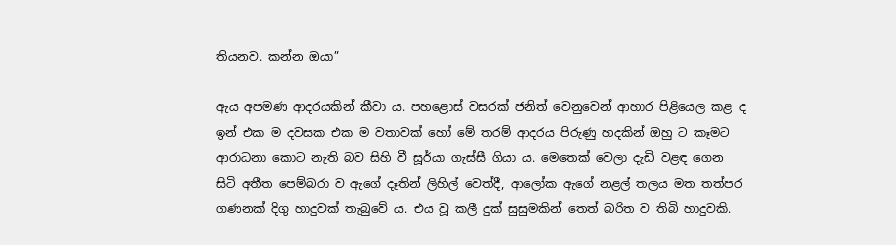තියනව. කන්න ඔයා”

ඇය අපමණ ආදරයකින් කීවා ය. පහළොස් වසරක් ජනිත් වෙනුවෙන් ආහාර පිළියෙල කළ ද ඉන් එක ම දවසක එක ම වතාවක් හෝ මේ තරම් ආදරය පිරුණු හදකින් ඔහු ට කෑමට ආරාධනා කොට නැති බව සිහි වී සූර්යා ගැස්සී ගියා ය. මෙතෙක් වෙලා දැඩි වළඳ ගෙන සිටි අතීත පෙම්බරා ව ඇගේ දෑතින් ලිහිල් වෙත්දී, ආලෝක ඇගේ නළල් තලය මත තත්පර ගණනක් දිගු හාදුවක් තැබුවේ ය. එය වූ කලී දුක් සුසුමකින් තෙත් බරිත ව තිබි හාදුවකි.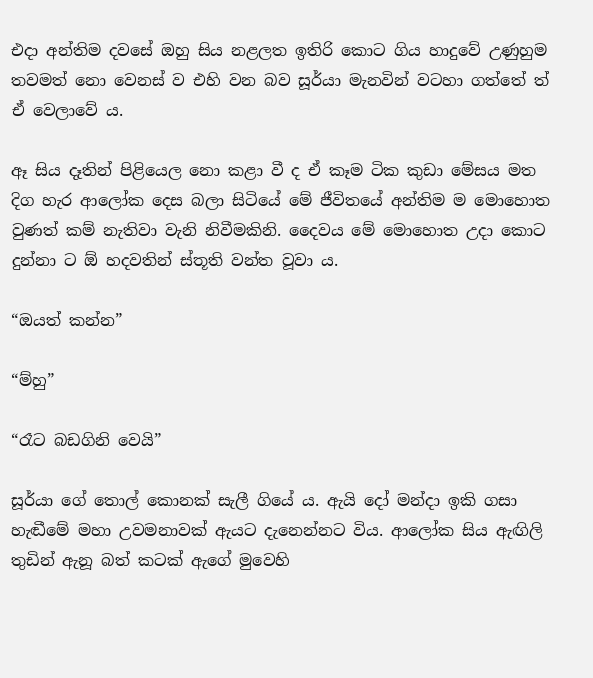එදා අන්තිම දවසේ ඔහු සිය නළලත ඉතිරි කොට ගිය හාදුවේ උණුහුම තවමත් නො වෙනස් ව එහි වන බව සූර්යා මැනවින් වටහා ගත්තේ ත් ඒ වෙලාවේ ය.

ඈ සිය දෑතින් පිළියෙල නො කළා වී ද ඒ කෑම ටික කුඩා මේසය මත දිග හැර ආලෝක දෙස බලා සිටියේ මේ ජීවිතයේ අන්තිම ම මොහොත වුණත් කම් නැතිවා වැනි නිවීමකිනි. දෛවය මේ මොහොත උදා කොට දුන්නා ට ඕ හදවතින් ස්තූති වන්ත වූවා ය.

“ඔයත් කන්න”

“ම්හු”

“රෑට බඩගිනි වෙයි”

සූර්යා ගේ තොල් කොනක් සැලී ගියේ ය. ඇයි දෝ මන්දා ඉකි ගසා හැඬීමේ මහා උවමනාවක් ඇයට දැනෙන්නට විය. ආලෝක සිය ඇඟිලි තුඩින් ඇනූ බත් කටක් ඇගේ මුවෙහි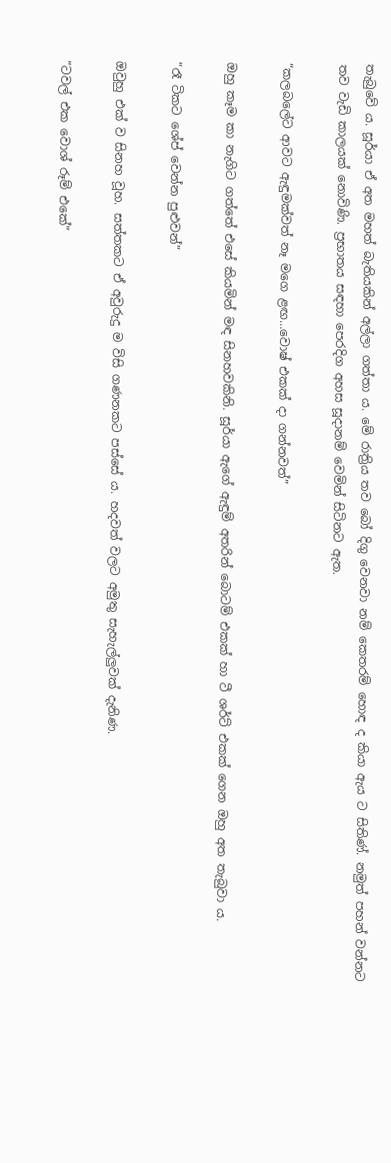තැබුවේ ය. සූර්යා ඒ අත මහත් බැතියකින් අල්ලා ගත්තා ය. මේ රාත්‍රිය තව බෝ දිගු වෙනවා නම් කෙතරම් හොඳ ද කියා ඇය ට සිතිණ්. නමුත් පහන් වන්නට තව වැඩි කාලයක් නොවිණි. ප්‍රභාතය සඳහා පෙරදිග අහස සූදානම් වෙමින් සිටිනට ඇත.

“කලබලේට ආවට ඇඳුමක්වත් නෑ මගෙ ළඟ…වොෂ් එකක් දා ගන්නවත්”

ඔහු කෑම කා නැගිට ගත්තේ එසේ කියමින් මඳ සිනහවකිනි. සූර්යා ඇගේ ඇඳුම් අතරින් බොටම් එකක් හා ටී ශර්ට් එකක් ගෙන ඔහු අත තැබුවා ය.

“රෑ ටිකට ශේප් වෙන්න පුළුවන්”

ඔවුහු එක් ව සිනහ වූහ. සත්තකට ඒ අවුරුදු ම විසි ගණනකට පස්සේ ය. හදවත් වලට අමුතු සැහැල්ලුවක් දැනිණ.

“ටවල් එක වොශ් රූම් එකේ”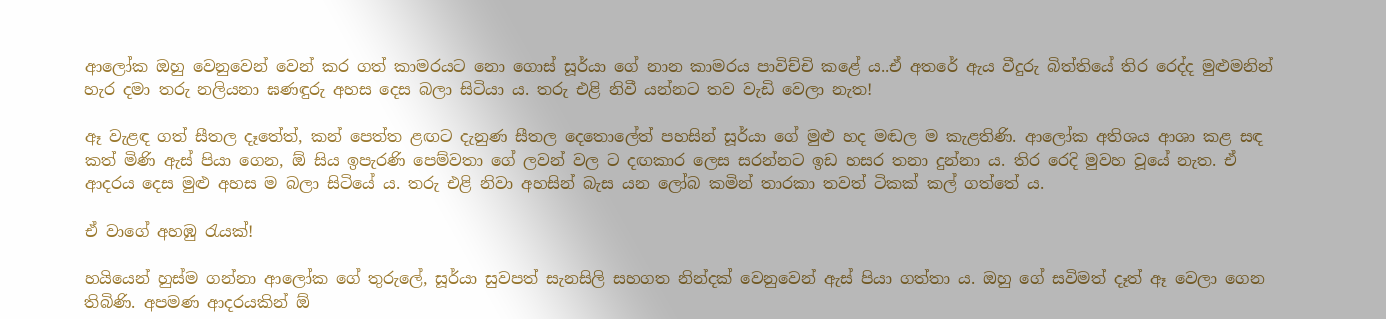ආලෝක ඔහු වෙනුවෙන් වෙන් කර ගත් කාමරයට නො ගොස් සූර්යා ගේ නාන කාමරය පාවිච්චි කළේ ය..ඒ අතරේ ඇය වීදුරු බිත්තියේ තිර රෙද්ද මුළුමනින් හැර දමා තරු නලියනා ඝණඳුරු අහස දෙස බලා සිටියා ය. තරු එළි නිවී යන්නට තව වැඩි වෙලා නැත!

ඈ වැළඳ ගත් සීතල දෑතේත්, කන් පෙත්ත ළඟට දැනුණ සීතල දෙතොලේත් පහසින් සූර්යා ගේ මුළු හද මඬල ම කැළතිණි. ආලෝක අතිශය ආශා කළ සඳ කත් මිණි ඇස් පියා ගෙන, ඕ සිය ඉපැරණි පෙම්වතා ගේ ලවන් වල ට දඟකාර ලෙස සරන්නට ඉඩ හසර තනා දුන්නා ය. තිර රෙදි මුවහ වූයේ නැත. ඒ ආදරය දෙස මුළු අහස ම බලා සිටියේ ය. තරු එළි නිවා අහසින් බැස යන ලෝබ කමින් තාරකා තවත් ටිකක් කල් ගත්තේ ය.

ඒ වාගේ අහඹු රැයක්!

හයියෙන් හුස්ම ගන්නා ආලෝක ගේ තුරුලේ, සූර්යා සුවපත් සැනසිලි සහගත නින්දක් වෙනුවෙන් ඇස් පියා ගත්තා ය. ඔහු ගේ සවිමත් දෑත් ඈ වෙලා ගෙන තිබිණි. අපමණ ආදරයකින් ඕ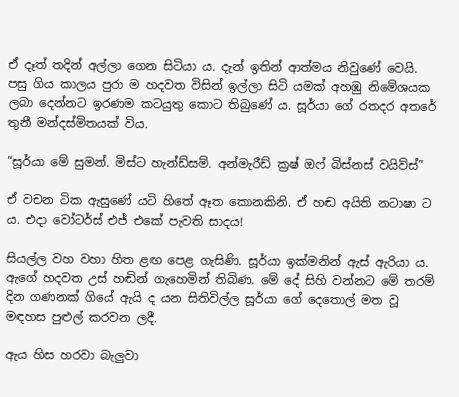ඒ දෑත් තදින් අල්ලා ගෙන සිටියා ය. දැන් ඉතින් ආත්මය නිවුණේ වෙයි. පසු ගිය කාලය පුරා ම හදවත විසින් ඉල්ලා සිටි යමක් අහඹු නිමේශයක ලබා දෙන්නට ඉරණම කටයුතු කොට තිබුණේ ය. සූර්යා ගේ රතදර අතරේ තුනී මන්දස්මිතයක් විය.

“සූර්යා මේ සුමන්. මිස්ට හැන්ඩ්සම්. අන්මැරීඩ් ක්‍රෂ් ඔෆ් බිස්නස් වයිව්ස්”

ඒ වචන ටික ඇසුණේ යටි හිතේ ඈත කොනකිනි. ඒ හඬ අයිති නටාෂා ට ය. එදා වෝටර්ස් එජ් එකේ පැවති සාදය!

සියල්ල වහ වහා හිත ළඟ පෙළ ගැසිණි. සූර්යා ඉක්මනින් ඇස් ඇරියා ය. ඇගේ හදවත උස් හඬින් ගැහෙමින් තිබිණ. මේ දේ සිහි වන්නට මේ තරම් දින ගණනක් ගියේ ඇයි ද යන සිතිවිල්ල සූර්යා ගේ දෙතොල් මත වූ මඳහස පුළුල් කරවන ලදී.

ඇය හිස හරවා බැලුවා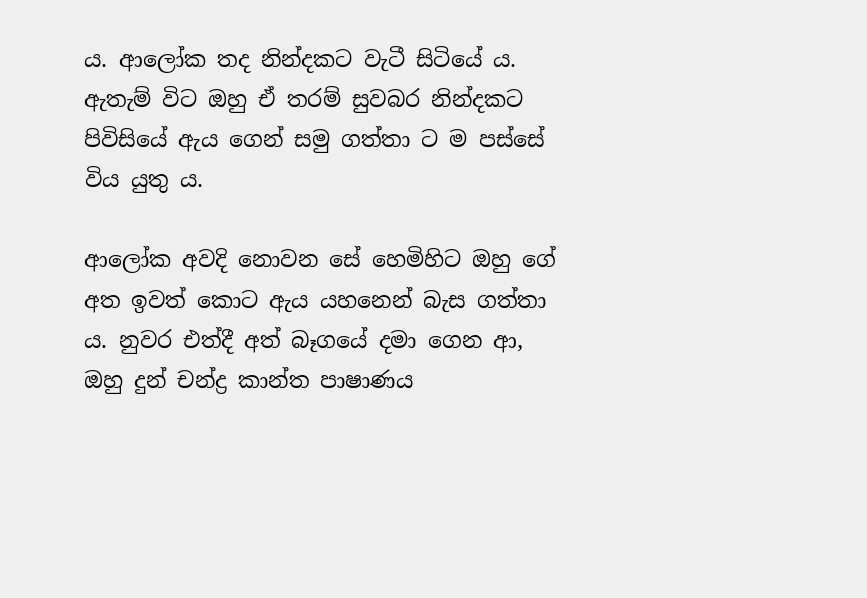ය. ආලෝක තද නින්දකට වැටී සිටියේ ය. ඇතැම් විට ඔහු ඒ තරම් සුවබර නින්දකට පිවිසියේ ඇය ගෙන් සමු ගත්තා ට ම පස්සේ විය යුතු ය.

ආලෝක අවදි නොවන සේ හෙමිහිට ඔහු ගේ අත ඉවත් කොට ඇය යහනෙන් බැස ගත්තා ය. නුවර එත්දී අත් බෑගයේ දමා ගෙන ආ, ඔහු දුන් චන්ද්‍ර කාන්ත පාෂාණය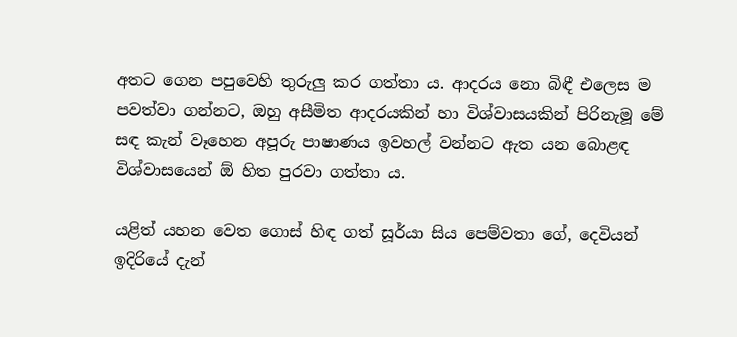අතට ගෙන පපුවෙහි තුරුලු කර ගත්තා ය. ආදරය නො බිඳී එලෙස ම පවත්වා ගන්නට, ඔහු අසීමිත ආදරයකින් හා විශ්වාසයකින් පිරිනැමූ මේ සඳ කැන් වෑහෙන අපූරු පාෂාණය ඉවහල් වන්නට ඇත යන බොළඳ විශ්වාසයෙන් ඕ හිත පුරවා ගත්තා ය.

යළිත් යහන වෙත ගොස් හිඳ ගත් සූර්යා සිය පෙම්වතා ගේ, දෙවියන් ඉදිරියේ දැන්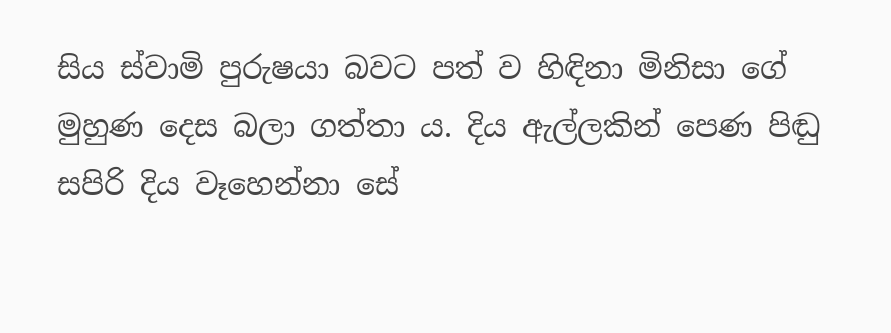සිය ස්වාමි පුරුෂයා බවට පත් ව හිඳිනා මිනිසා ගේ මුහුණ දෙස බලා ගත්තා ය. දිය ඇල්ලකින් පෙණ පිඬු සපිරි දිය වෑහෙන්නා සේ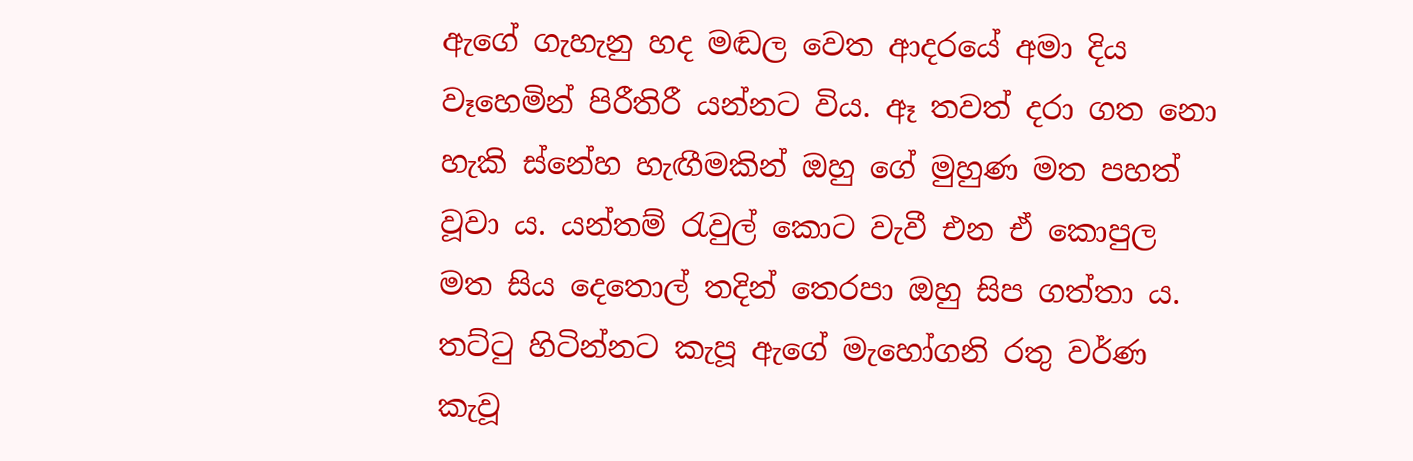ඇගේ ගැහැනු හද මඬල වෙත ආදරයේ අමා දිය වෑහෙමින් පිරීතිරී යන්නට විය. ඈ තවත් දරා ගත නො හැකි ස්නේහ හැඟීමකින් ඔහු ගේ මුහුණ මත පහත් වූවා ය. යන්තම් රැවුල් කොට වැවී එන ඒ කොපුල මත සිය දෙතොල් තදින් තෙරපා ඔහු සිප ගත්තා ය. තට්ටු හිටින්නට කැපූ ඇගේ මැහෝගනි රතු වර්ණ කැවූ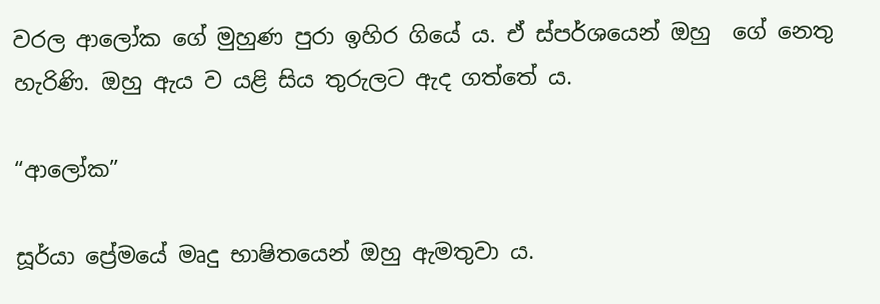වරල ආලෝක ගේ මුහුණ පුරා ඉහිර ගියේ ය. ඒ ස්පර්ශයෙන් ඔහු  ගේ නෙතු හැරිණි. ඔහු ඇය ව යළි සිය තුරුලට ඇද ගත්තේ ය.

“ආලෝක”

සූර්යා ප්‍රේමයේ මෘදු භාෂිතයෙන් ඔහු ඇමතුවා ය.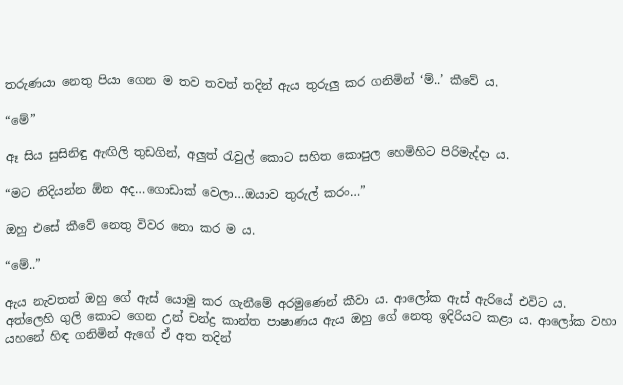තරුණයා නෙතු පියා ගෙන ම තව තවත් තදින් ඇය තුරුලු කර ගනිමින් ‘ම්..’ කීවේ ය.

“මේ”

ඈ සිය සුසිනිඳු ඇඟිලි තුඩගින්, අලුත් රැවුල් කොට සහිත කොපුල හෙමිහිට පිරිමැද්දා ය.

“මට නිදියන්න ඕන අද…ගොඩාක් වෙලා…ඔයාව තුරුල් කරං…”

ඔහු එසේ කීවේ නෙතු විවර නො කර ම ය.

“මේ..”

ඇය නැවතත් ඔහු ගේ ඇස් යොමු කර ගැනීමේ අරමුණෙන් කීවා ය. ආලෝක ඇස් ඇරියේ එවිට ය. අත්ලෙහි ගුලි කොට ගෙන උන් චන්ද්‍ර කාන්ත පාෂාණය ඇය ඔහු ගේ නෙතු ඉදිරියට කළා ය. ආලෝක වහා යහනේ හිඳ ගනිමින් ඇගේ ඒ අත තදින්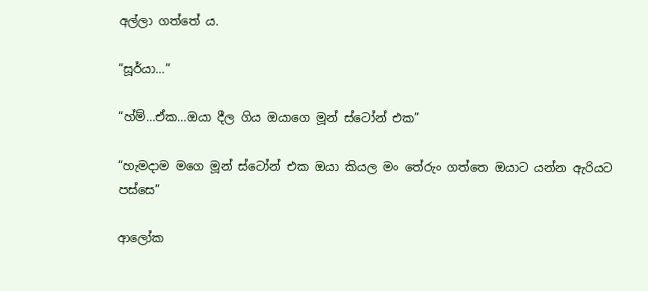අල්ලා ගත්තේ ය.

“සූර්යා…”

“හ්ම්…ඒක…ඔයා දීල ගිය ඔයාගෙ මූන් ස්ටෝන් එක”

“හැමදාම මගෙ මූන් ස්ටෝන් එක ඔයා කියල මං තේරුං ගත්තෙ ඔයාට යන්න ඇරියට පස්සෙ”

ආලෝක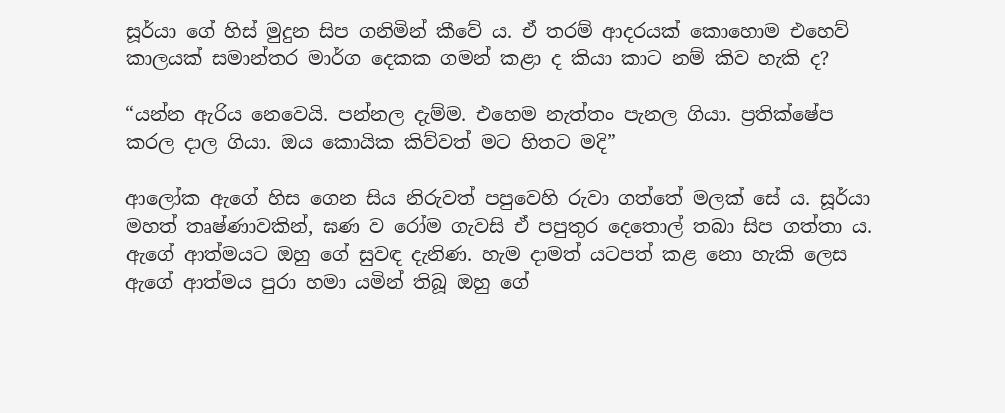සූර්යා ගේ හිස් මුදුන සිප ගනිමින් කීවේ ය. ඒ තරම් ආදරයක් කොහොම එහෙව් කාලයක් සමාන්තර මාර්ග දෙකක ගමන් කළා ද කියා කාට නම් කිව හැකි ද?

“යන්න ඇරිය නෙවෙයි. පන්නල දැම්ම. එහෙම නැත්තං පැනල ගියා. ප්‍රතික්ෂේප කරල දාල ගියා. ඔය කොයික කිව්වත් මට හිතට මදි”

ආලෝක ඇගේ හිස ගෙන සිය නිරුවත් පපුවෙහි රුවා ගත්තේ මලක් සේ ය. සූර්යා මහත් තෘෂ්ණාවකින්, ඝණ ව රෝම ගැවසි ඒ පපුතුර දෙතොල් තබා සිප ගත්තා ය. ඇගේ ආත්මයට ඔහු ගේ සුවඳ දැනිණ. හැම දාමත් යටපත් කළ නො හැකි ලෙස ඇගේ ආත්මය පුරා හමා යමින් තිබූ ඔහු ගේ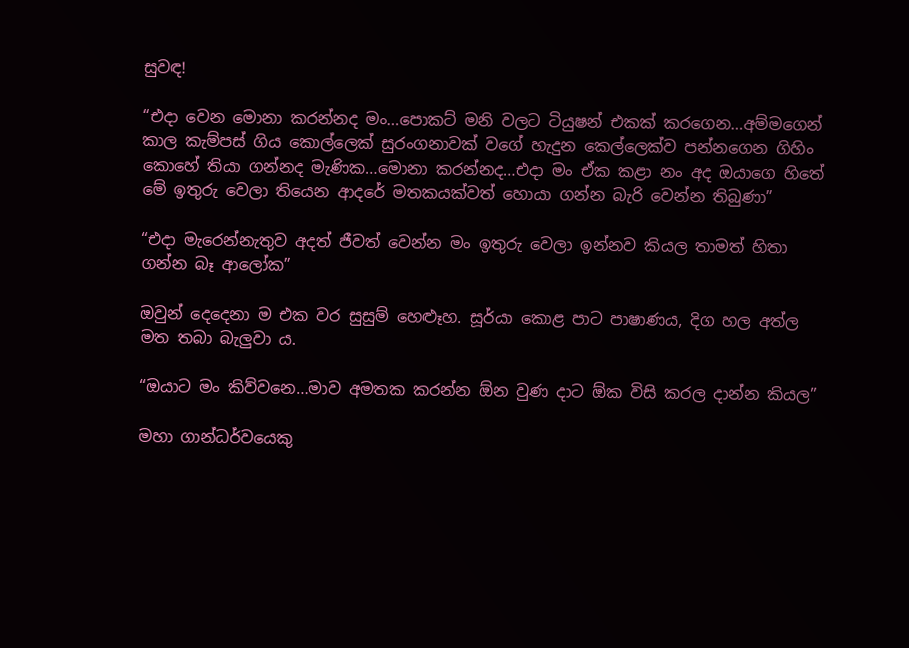සුවඳ!

“එදා වෙන මොනා කරන්නද මං…පොකට් මනි වලට ටියුෂන් එකක් කරගෙන…අම්මගෙන් කාල කැම්පස් ගිය කොල්ලෙක් සුරංගනාවක් වගේ හැදුන කෙල්ලෙක්ව පන්නගෙන ගිහිං කොහේ තියා ගන්නද මැණික…මොනා කරන්නද…එදා මං ඒක කළා නං අද ඔයාගෙ හිතේ මේ ඉතුරු වෙලා තියෙන ආදරේ මතකයක්වත් හොයා ගන්න බැරි වෙන්න තිබුණා”

“එදා මැරෙන්නැතුව අදත් ජීවත් වෙන්න මං ඉතුරු වෙලා ඉන්නව කියල තාමත් හිතා ගන්න බෑ ආලෝක”

ඔවුන් දෙදෙනා ම එක වර සුසුම් හෙළූහ. සූර්යා කොළ පාට පාෂාණය, දිග හල අත්ල මත තබා බැලුවා ය.

“ඔයාට මං කිව්වනෙ…මාව අමතක කරන්න ඕන වුණ දාට ඕක විසි කරල දාන්න කියල”

මහා ගාන්ධර්වයෙකු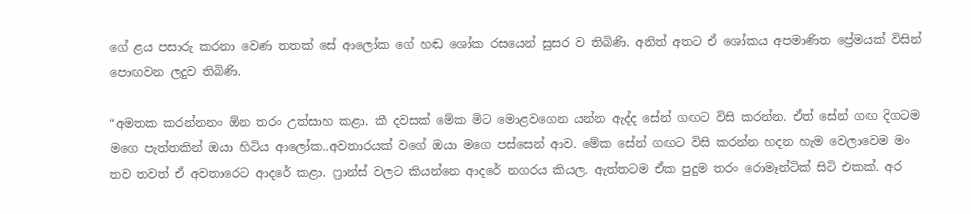ගේ ළය පසාරු කරනා වෙණ තතක් සේ ආලෝක ගේ හඬ ශෝක රසයෙන් සුසර ව තිබිණි. අනිත් අතට ඒ ශෝකය අපමාණිත ප්‍රේමයක් විසින් පොඟවන ලදුව තිබිණි.

“අමතක කරන්නනං ඕන තරං උත්සාහ කළා. කී දවසක් මේක මිට මොළවගෙන යන්න ඇද්ද සේන් ගඟට විසි කරන්න. ඒත් සේන් ගඟ දිගටම මගෙ පැත්තකින් ඔයා හිටිය ආලෝක..අවතාරයක් වගේ ඔයා මගෙ පස්සෙන් ආව. මේක සේන් ගඟට විසි කරන්න හදන හැම වෙලාවෙම මං තව තවත් ඒ අවතාරෙට ආදරේ කළා. ෆ්‍රාන්ස් වලට කියන්නෙ ආදරේ නගරය කියල. ඇත්තටම ඒක පුදුම තරං රොමෑන්ටික් සිටි එකක්. අර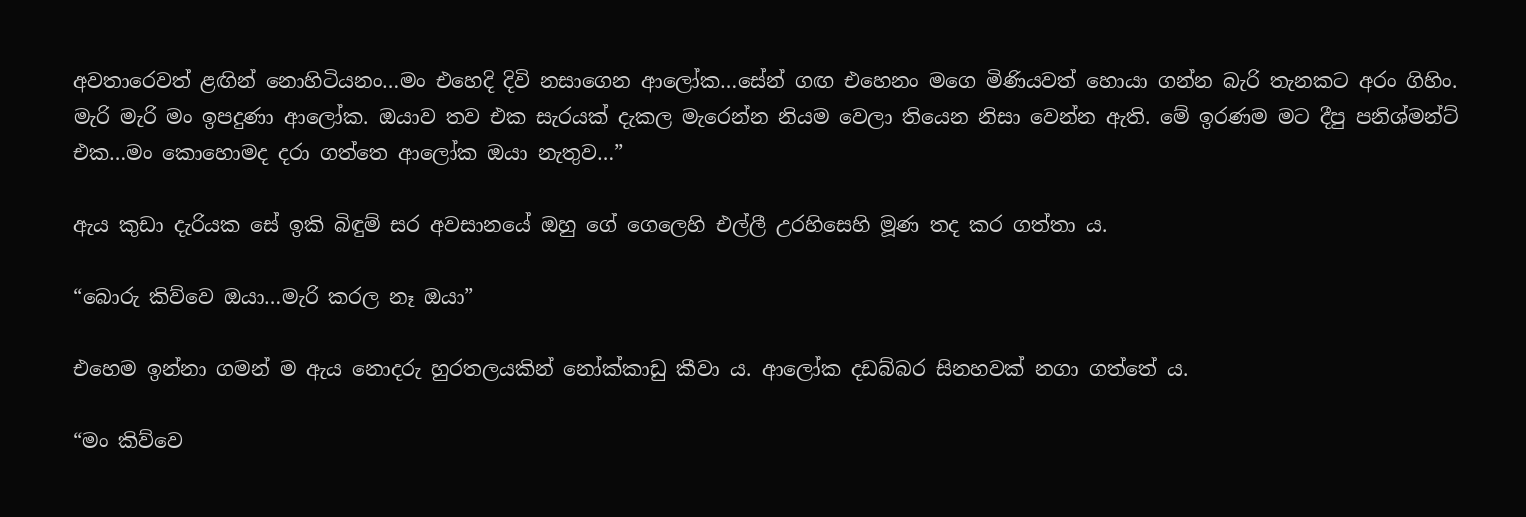අවතාරෙවත් ළඟින් නොහිටියනං…මං එහෙදි දිවි නසාගෙන ආලෝක…සේන් ගඟ එහෙනං මගෙ මිණියවත් හොයා ගන්න බැරි තැනකට අරං ගිහිං. මැරි මැරි මං ඉපදුණා ආලෝක. ඔයාව තව එක සැරයක් දැකල මැරෙන්න නියම වෙලා තියෙන නිසා වෙන්න ඇති. මේ ඉරණම මට දීපු පනිශ්මන්ට් එක…මං කොහොමද දරා ගත්තෙ ආලෝක ඔයා නැතුව…”

ඇය කුඩා දැරියක සේ ඉකි බිඳුම් සර අවසානයේ ඔහු ගේ ගෙලෙහි එල්ලී උරහිසෙහි මූණ තද කර ගත්තා ය.

“බොරු කිව්වෙ ඔයා…මැරි කරල නෑ ඔයා”

එහෙම ඉන්නා ගමන් ම ඇය නොදරු හුරතලයකින් නෝක්කාඩු කීවා ය. ආලෝක දඩබ්බර සිනහවක් නගා ගත්තේ ය.

“මං කිව්වෙ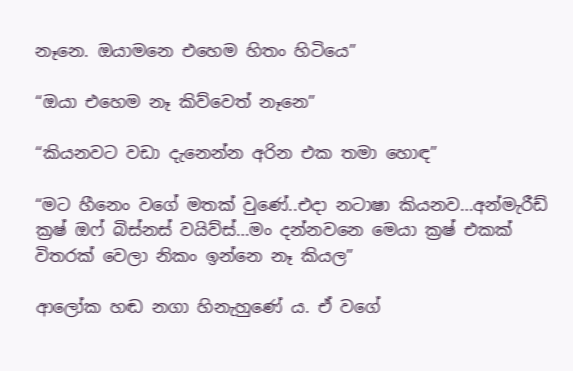නෑනෙ. ඔයාමනෙ එහෙම හිතං හිටියෙ”

“ඔයා එහෙම නෑ කිව්වෙත් නෑනෙ”

“කියනවට වඩා දැනෙන්න අරින එක තමා හොඳ”

“මට හීනෙං වගේ මතක් වුණේ..එදා නටාෂා කියනව…අන්මැරීඩ් ක්‍රෂ් ඔෆ් බිස්නස් වයිව්ස්…මං දන්නවනෙ මෙයා ක්‍රෂ් එකක් විතරක් වෙලා නිකං ඉන්නෙ නෑ කියල”

ආලෝක හඬ නගා හිනැහුණේ ය. ඒ වගේ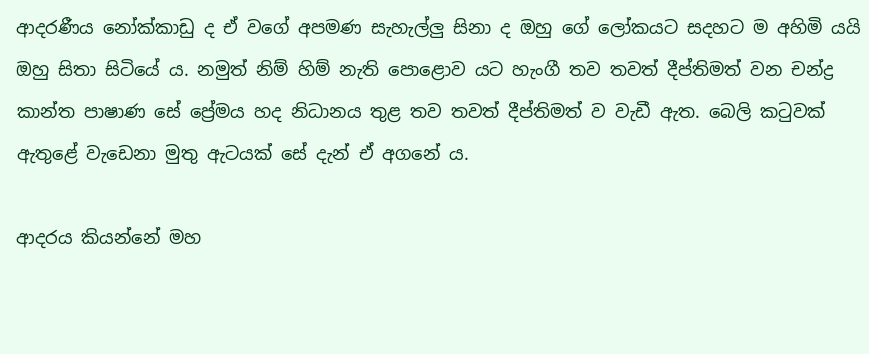ආදරණීය නෝක්කාඩු ද ඒ වගේ අපමණ සැහැල්ලු සිනා ද ඔහු ගේ ලෝකයට සදහට ම අහිමි යයි ඔහු සිතා සිටියේ ය. නමුත් නිම් හිම් නැති පොළොව යට හැංගී තව තවත් දීප්තිමත් වන චන්ද්‍ර කාන්ත පාෂාණ සේ ප්‍රේමය හද නිධානය තුළ තව තවත් දීප්තිමත් ව වැඩී ඇත. බෙලි කටුවක් ඇතුළේ වැඩෙනා මුතු ඇටයක් සේ දැන් ඒ අගනේ ය.

ආදරය කියන්නේ මහ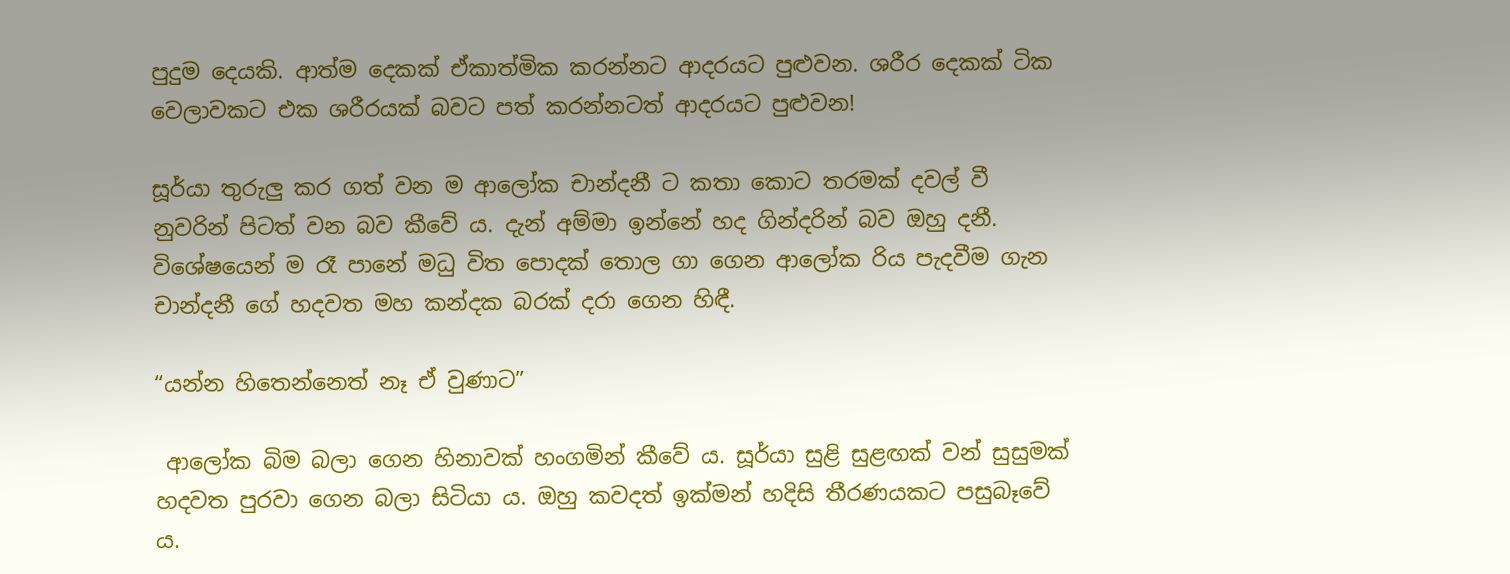පුදුම දෙයකි. ආත්ම දෙකක් ඒකාත්මික කරන්නට ආදරයට පුළුවන. ශරීර දෙකක් ටික වෙලාවකට එක ශරීරයක් බවට පත් කරන්නටත් ආදරයට පුළුවන!

සූර්යා තුරුලු කර ගත් වන ම ආලෝක චාන්දනී ට කතා කොට තරමක් දවල් වී නුවරින් පිටත් වන බව කීවේ ය. දැන් අම්මා ඉන්නේ හද ගින්දරින් බව ඔහු දනී. විශේෂයෙන් ම රෑ පානේ මධු විත පොදක් තොල ගා ගෙන ආලෝක රිය පැදවීම ගැන චාන්දනී ගේ හදවත මහ කන්දක බරක් දරා ගෙන හිඳී.

“යන්න හිතෙන්නෙත් නෑ ඒ වුණාට”

 ආලෝක බිම බලා ගෙන හිනාවක් හංගමින් කීවේ ය. සූර්යා සුළි සුළඟක් වන් සුසුමක් හදවත පුරවා ගෙන බලා සිටියා ය. ඔහු කවදත් ඉක්මන් හදිසි තීරණයකට පසුබෑවේ ය.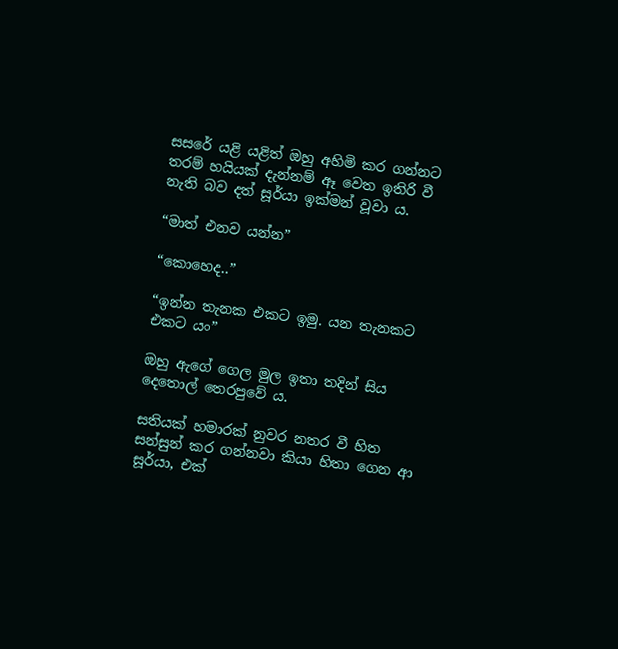සසරේ යළි යළිත් ඔහු අහිමි කර ගන්නට තරම් හයියක් දැන්නම් ඈ වෙත ඉතිරි වී නැති බව දත් සූර්යා ඉක්මන් වූවා ය.

“මාත් එනව යන්න”

“කොහෙද..”

“ඉන්න තැනක එකට ඉමු. යන තැනකට එකට යං”

ඔහු ඇගේ ගෙල මුල ඉතා තදින් සිය දෙතොල් තෙරපුවේ ය.

සතියක් හමාරක් නුවර නතර වී හිත සන්සුන් කර ගන්නවා කියා හිතා ගෙන ආ සූර්යා, එක්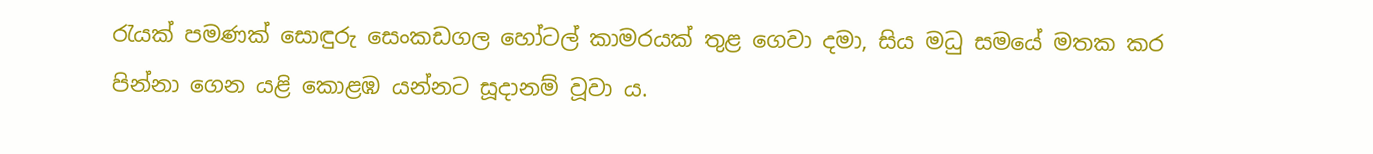රැයක් පමණක් සොඳුරු සෙංකඩගල හෝටල් කාමරයක් තුළ ගෙවා දමා, සිය මධු සමයේ මතක කර පින්නා ගෙන යළි කොළඹ යන්නට සූදානම් වූවා ය.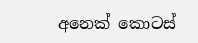අනෙක් කොටස්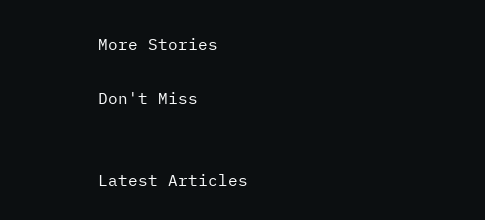More Stories

Don't Miss


Latest Articles